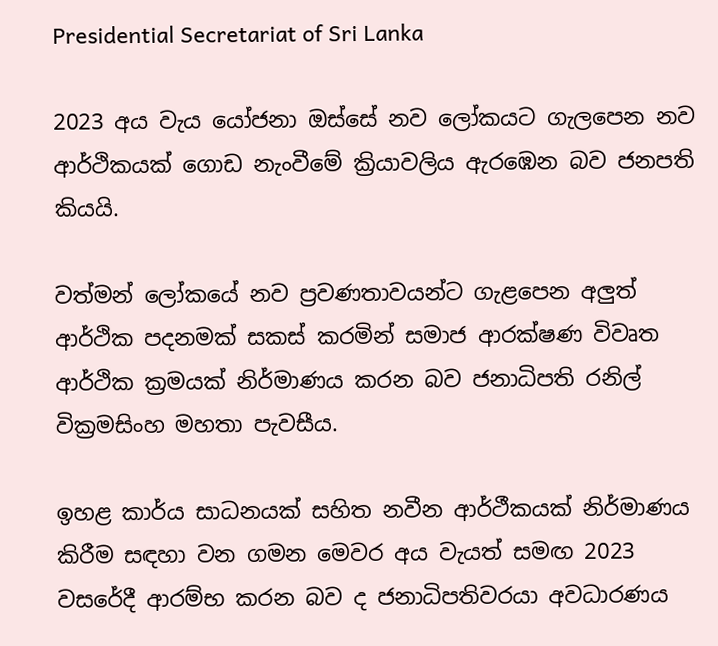Presidential Secretariat of Sri Lanka

2023 අය වැය යෝජනා ඔස්සේ නව ලෝකයට ගැලපෙන නව ආර්ථිකයක් ගොඩ නැංවීමේ ක්‍රියාවලිය ඇරඹෙන බව ජනපති කියයි.

වත්මන් ලෝකයේ නව ප්‍රවණතාවයන්ට ගැළපෙන අලුත් ආර්ථික පදනමක් සකස් කරමින් සමාජ ආරක්ෂණ විවෘත ආර්ථික ක්‍රමයක් නිර්මාණය කරන බව ජනාධිපති රනිල් වික්‍රමසිංහ මහතා පැවසීය.

ඉහළ කාර්ය සාධනයක් සහිත නවීන ආර්ථීකයක් නිර්මාණය කිරීම සඳහා වන ගමන මෙවර අය වැයත් සමඟ 2023 වසරේදී ආරම්භ කරන බව ද ජනාධිපතිවරයා අවධාරණය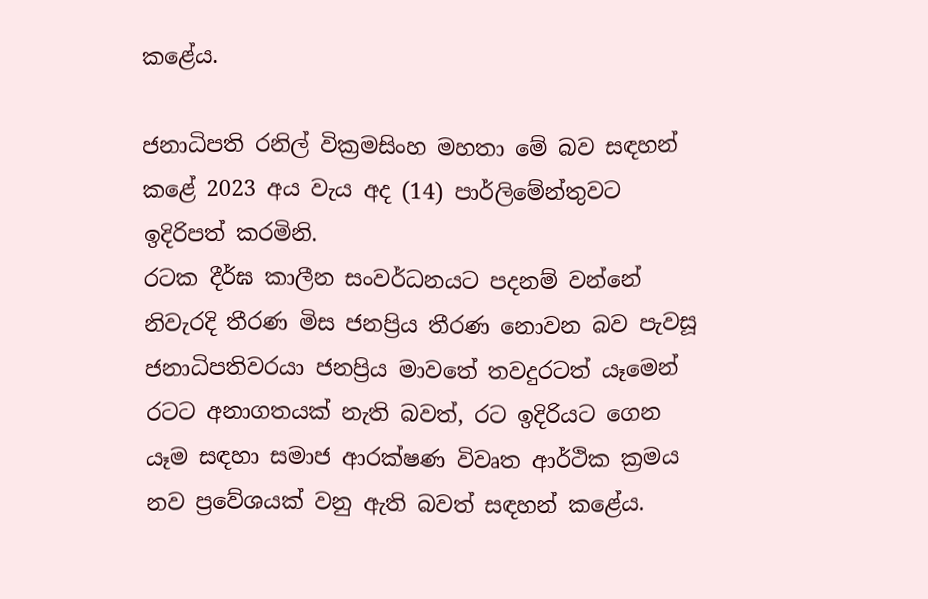කළේය.

ජනාධිපති රනිල් වික්‍රමසිංහ මහතා මේ බව සඳහන් කළේ 2023 අය වැය අද (14) පාර්ලිමේන්තුවට ඉදිරිපත් කරමිනි.
රටක දීර්ඝ කාලීන සංවර්ධනයට පදනම් වන්නේ නිවැරදි තීරණ මිස ජනප්‍රිය තීරණ නොවන බව පැවසූ ජනාධිපතිවරයා ජනප්‍රිය මාවතේ තවදුරටත් යෑමෙන් රටට අනාගතයක් නැති බවත්, රට ඉදිරියට ගෙන යෑම සඳහා සමාජ ආරක්ෂණ විවෘත ආර්ථික ක්‍රමය නව ප්‍රවේශයක් වනු ඇති බවත් සඳහන් කළේය.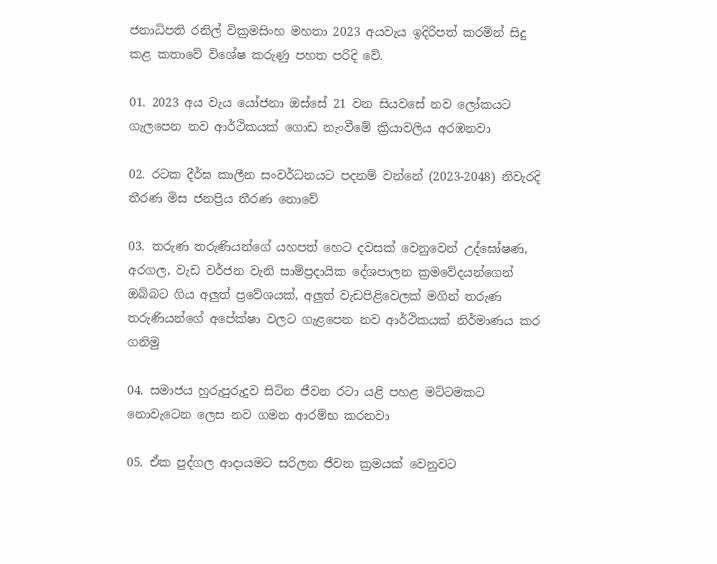ජනාධිපති රනිල් වික්‍රමසිංහ මහතා 2023 අයවැය ඉදිරිපත් කරමින් සිදු කළ කතාවේ විශේෂ කරුණු පහත පරිදි වේ.

01. 2023 අය වැය යෝජනා ඔස්සේ 21 වන සියවසේ නව ලෝකයට ගැලපෙන නව ආර්ථිකයක් ගොඩ නැංවීමේ ක්‍රියාවලිය අරඹනවා

02. රටක දීර්ඝ කාලීන සංවර්ධනයට පදනම් වන්නේ (2023-2048) නිවැරදි තීරණ මිස ජනප්‍රිය තීරණ නොවේ

03. තරුණ තරුණියන්ගේ යහපත් හෙට දවසක් වෙනුවෙන් උද්ඝෝෂණ, අරගල, වැඩ වර්ජන වැනි සාම්ප්‍රදායික දේශපාලන ක්‍රමවේදයන්ගෙන් ඔබ්බට ගිය අලුත් ප්‍රවේශයක්, අලුත් වැඩපිළිවෙලක් මගින් තරුණ තරුණියන්ගේ අපේක්ෂා වලට ගැළපෙන නව ආර්ථිකයක් නිර්මාණය කර ගනිමු

04. සමාජය හුරුපුරුදුව සිටින ජීවන රටා යළි පහළ මට්ටමකට නොවැටෙන ලෙස නව ගමන ආරම්භ කරනවා

05. ඒක පුද්ගල ආදායමට සරිලන ජීවන ක්‍රමයක් වෙනුවට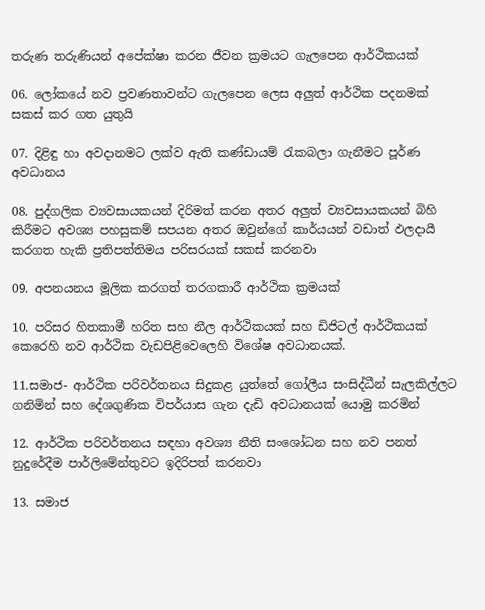තරුණ තරුණියන් අපේක්ෂා කරන ජීවන ක්‍රමයට ගැලපෙන ආර්ථිකයක්

06. ලෝකයේ නව ප්‍රවණතාවන්ට ගැලපෙන ලෙස අලුත් ආර්ථික පදනමක් සකස් කර ගත යුතුයි

07. දිළිඳු හා අවදානමට ලක්ව ඇති කණ්ඩායම් රැකබලා ගැනීමට පූර්ණ අවධානය

08. පුද්ගලික ව්‍යවසායකයන් දිරිමත් කරන අතර අලුත් ව්‍යවසායකයන් බිහි කිරීමට අවශ්‍ය පහසුකම් සපයන අතර ඔවුන්ගේ කාර්යයන් වඩාත් ඵලදායී කරගත හැකි ප්‍රතිපත්තිමය පරිසරයක් සකස් කරනවා

09. අපනයනය මූලික කරගත් තරගකාරී ආර්ථික ක්‍රමයක්

10. පරිසර හිතකාමී හරිත සහ නීල ආර්ථිකයක් සහ ඩිජිටල් ආර්ථිකයක් කෙරෙහි නව ආර්ථික වැඩපිළිවෙලෙහි විශේෂ අවධානයක්.

11.සමාජ- ආර්ථික පරිවර්තනය සිදුකළ යුත්තේ ගෝලීය සංසිද්ධීන් සැලකිල්ලට ගනිමින් සහ දේශගුණික විපර්යාස ගැන දැඩි අවධානයක් යොමු කරමින්

12. ආර්ථික පරිවර්තනය සඳහා අවශ්‍ය නීති සංශෝධන සහ නව පනත් නුදුරේදීම පාර්ලිමේන්තුවට ඉදිරිපත් කරනවා

13. සමාජ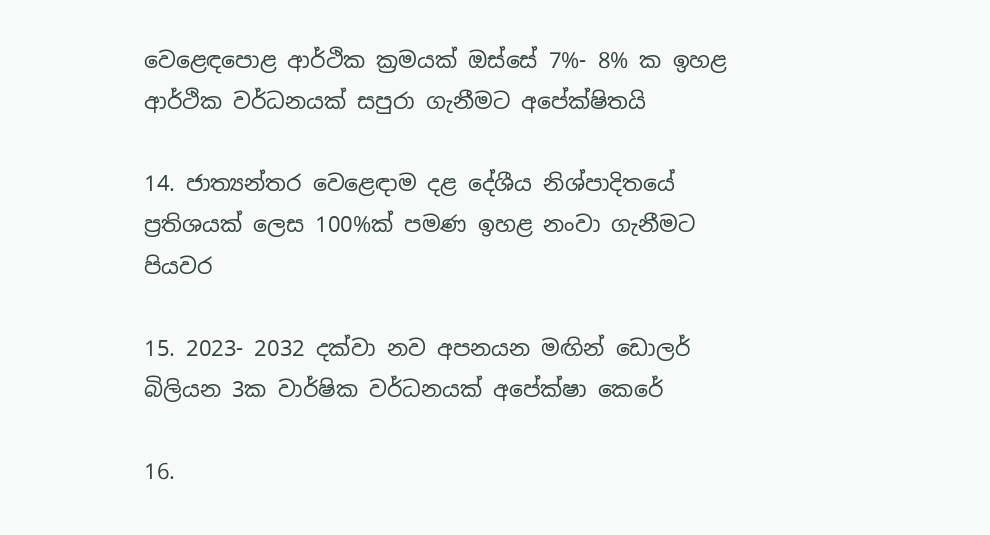වෙළෙඳපොළ ආර්ථික ක්‍රමයක් ඔස්සේ 7%- 8% ක ඉහළ ආර්ථික වර්ධනයක් සපුරා ගැනීමට අපේක්ෂිතයි

14. ජාත්‍යන්තර වෙළෙඳාම දළ දේශීය නිශ්පාදිතයේ ප්‍රතිශයක් ලෙස 100%ක් පමණ ඉහළ නංවා ගැනීමට පියවර

15. 2023- 2032 දක්වා නව අපනයන මඟින් ඩොලර් බිලියන 3ක වාර්ෂික වර්ධනයක් අපේක්ෂා කෙරේ

16.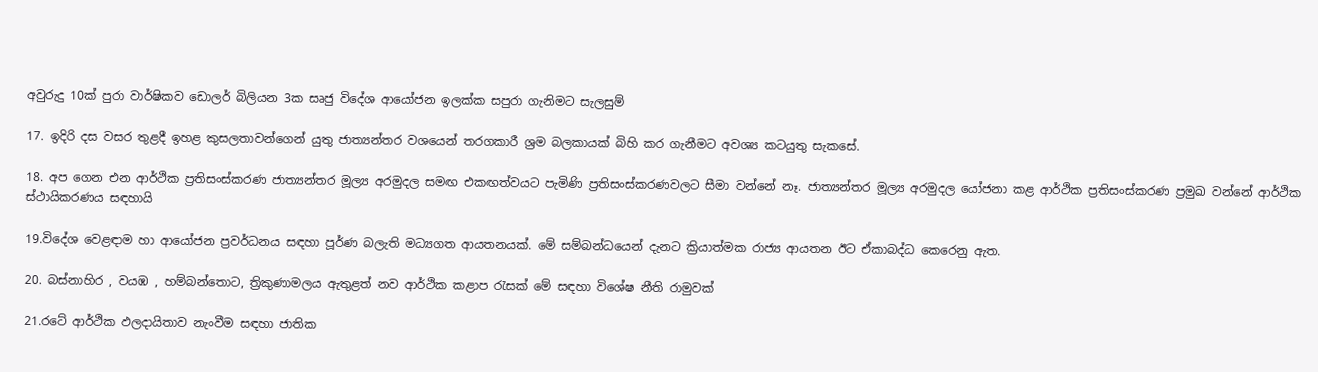අවුරුදු 10ක් පුරා වාර්ෂිකව ඩොලර් බිලියන 3ක සෘජු විදේශ ආයෝජන ඉලක්ක සපුරා ගැනිමට සැලසුම්

17. ඉදිරි දස වසර තුළදී ඉහළ කුසලතාවන්ගෙන් යුතු ජාත්‍යන්තර වශයෙන් තරගකාරී ශ්‍රම බලකායක් බිහි කර ගැනීමට අවශ්‍ය කටයුතු සැකසේ.

18. අප ගෙන එන ආර්ථික ප්‍රතිසංස්කරණ ජාත්‍යන්තර මූල්‍ය අරමුදල සමඟ එකඟත්වයට පැමිණි ප්‍රතිසංස්කරණවලට සීමා වන්නේ නෑ. ජාත්‍යන්තර මූල්‍ය අරමුදල යෝජනා කළ ආර්ථික ප්‍රතිසංස්කරණ ප්‍රමුඛ වන්නේ ආර්ථික ස්ථායිකරණය සඳහායි

19.විදේශ වෙළඳාම හා ආයෝජන ප්‍රවර්ධනය සඳහා පූර්ණ බලැති මධ්‍යගත ආයතනයක්. මේ සම්බන්ධයෙන් දැනට ක්‍රියාත්මක රාජ්‍ය ආයතන ඊට ඒකාබද්ධ කෙරෙනු ඇත.

20. බස්නාහිර , වයඹ , හම්බන්තොට, ත්‍රිකුණාමලය ඇතුළත් නව ආර්ථික කළාප රැසක් මේ සඳහා විශේෂ නීති රාමුවක්

21.රටේ ආර්ථික ඵලදායිතාව නැංවීම සඳහා ජාතික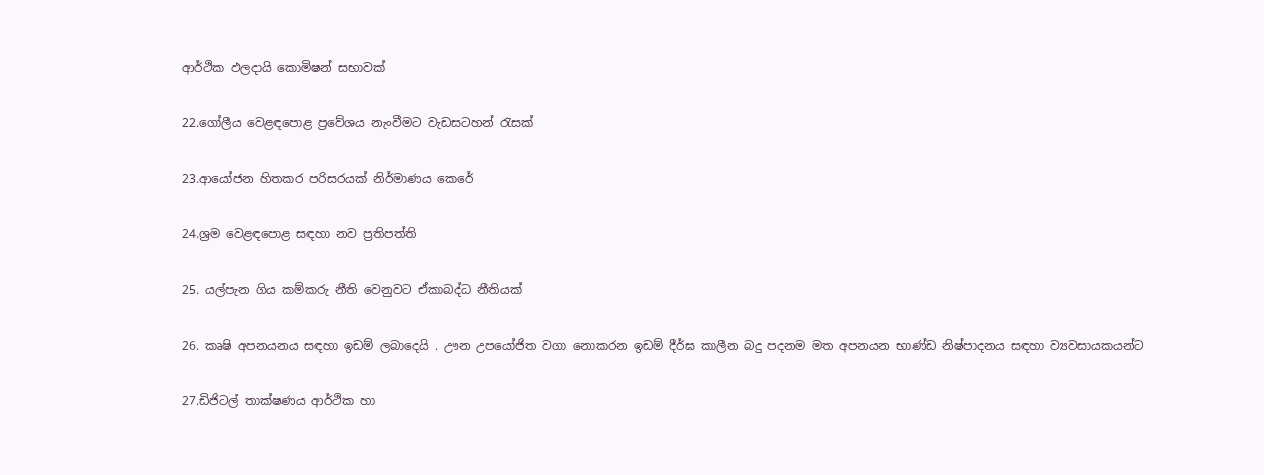ආර්ථික ඵලදායි කොමිෂන් සභාවක්

22.ගෝලීය වෙළඳපොළ ප්‍රවේශය නැංවීමට වැඩසටහන් රැසක්

23.ආයෝජන හිතකර පරිසරයක් නිර්මාණය කෙරේ

24.ශ්‍රම වෙළඳපොළ සඳහා නව ප්‍රතිපත්ති

25. යල්පැන ගිය කම්කරු නීති වෙනුවට ඒකාබද්ධ නීතියක්

26. කෘෂි අපනයනය සඳහා ඉඩම් ලබාදෙයි . ඌන උපයෝජිත වගා නොකරන ඉඩම් දීර්ඝ කාලීන බදු පදනම මත අපනයන භාණ්ඩ නිෂ්පාදනය සඳහා ව්‍යවසායකයන්ට

27.ඩිජිටල් තාක්ෂණය ආර්ථික හා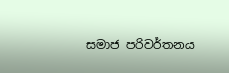සමාජ පරිවර්තනය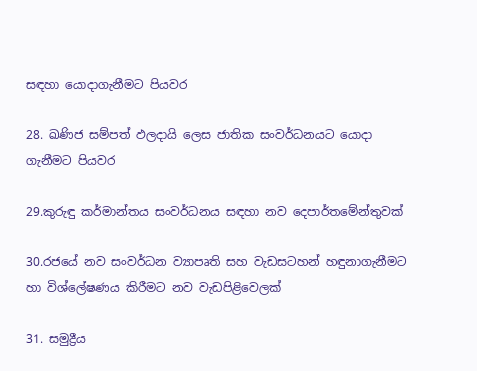සඳහා යොදාගැනීමට පියවර

28. ඛණිජ සම්පත් ඵලදායි ලෙස ජාතික සංවර්ධනයට යොදා ගැනීමට පියවර

29.කුරුඳු කර්මාන්තය සංවර්ධනය සඳහා නව දෙපාර්තමේන්තුවක්

30.රජයේ නව සංවර්ධන ව්‍යාපෘති සහ වැඩසටහන් හඳුනාගැනීමට හා විශ්ලේෂණය කිරීමට නව වැඩපිළිවෙලක්

31. සමුද්‍රීය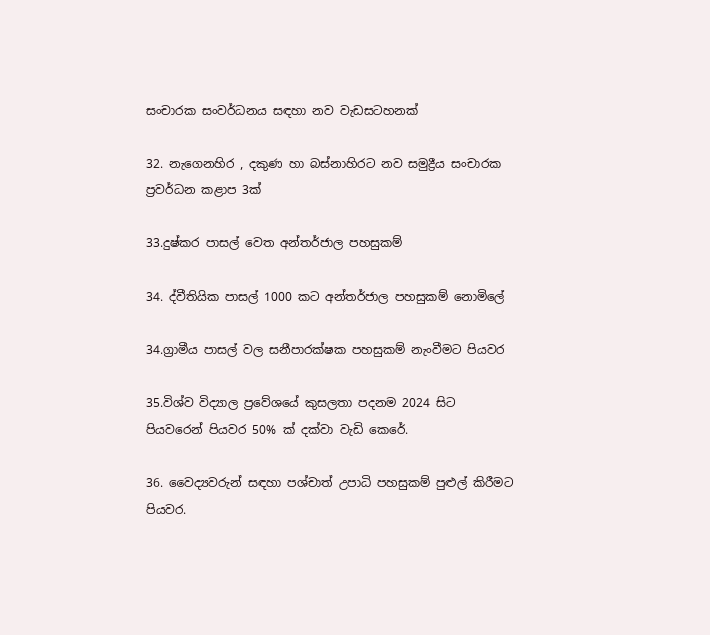සංචාරක සංවර්ධනය සඳහා නව වැඩසටහනක්

32. නැගෙනහිර , දකුණ හා බස්නාහිරට නව සමුද්‍රීය සංචාරක ප්‍රවර්ධන කළාප 3ක්

33.දුෂ්කර පාසල් වෙත අන්තර්ජාල පහසුකම්

34. ද්වීතියික පාසල් 1000 කට අන්තර්ජාල පහසුකම් නොමිලේ

34.ග්‍රාමීය පාසල් වල සනීපාරක්ෂක පහසුකම් නැංවීමට පියවර

35.විශ්ව විද්‍යාල ප්‍රවේශයේ කුසලතා පදනම 2024 සිට පියවරෙන් පියවර 50% ක් දක්වා වැඩි කෙරේ.

36. වෛද්‍යවරුන් සඳහා පශ්චාත් උපාධි පහසුකම් පුළුල් කිරීමට පියවර.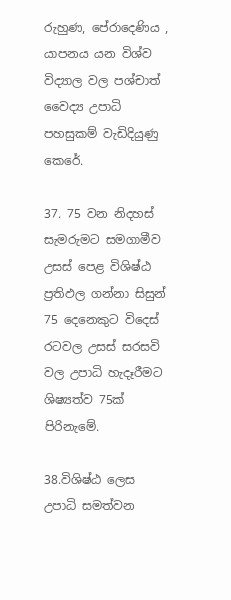රුහුණ, පේරාදෙණිය , යාපනය යන විශ්ව විද්‍යාල වල පශ්චාත් වෛද්‍ය උපාධි පහසුකම් වැඩිදියුණු කෙරේ.

37. 75 වන නිදහස් සැමරුමට සමගාමීව උසස් පෙළ විශිෂ්ඨ ප්‍රතිඵල ගන්නා සිසුන් 75 දෙනෙකුට විදෙස් රටවල උසස් සරසවි වල උපාධි හැදෑරීමට ශිෂ්‍යත්ව 75ක් පිරිනැමේ.

38.විශිෂ්ඨ ලෙස උපාධි සමත්වන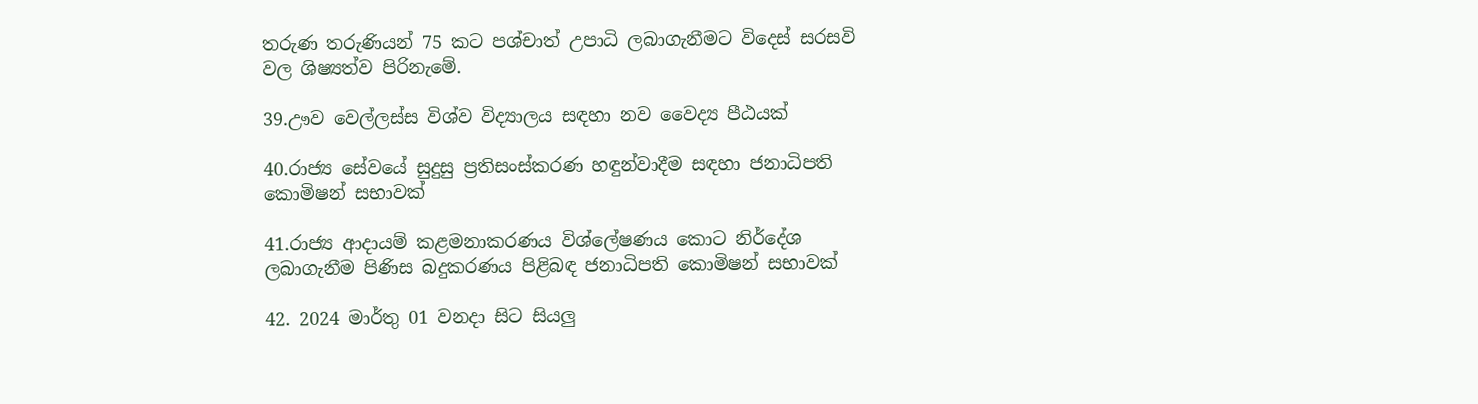තරුණ තරුණියන් 75 කට පශ්චාත් උපාධි ලබාගැනීමට විදෙස් සරසවි වල ශිෂ්‍යත්ව පිරිනැමේ.

39.ඌව වෙල්ලස්ස විශ්ව විද්‍යාලය සඳහා නව වෛද්‍ය පීඨයක්

40.රාජ්‍ය සේවයේ සුදුසු ප්‍රතිසංස්කරණ හඳුන්වාදීම සඳහා ජනාධිපති කොමිෂන් සභාවක්

41.රාජ්‍ය ආදායම් කළමනාකරණය විශ්ලේෂණය කොට නිර්දේශ ලබාගැනීම පිණිස බදුකරණය පිළිබඳ ජනාධිපති කොමිෂන් සභාවක්

42. 2024 මාර්තු 01 වනදා සිට සියලු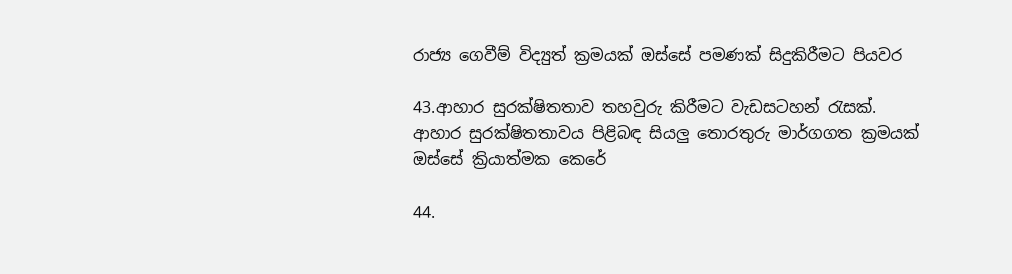රාජ්‍ය ගෙවීම් විද්‍යුත් ක්‍රමයක් ඔස්සේ පමණක් සිදුකිරීමට පියවර

43.ආහාර සුරක්ෂිතතාව තහවුරු කිරීමට වැඩසටහන් රැසක්. ආහාර සුරක්ෂිතතාවය පිළිබඳ සියලු තොරතුරු මාර්ගගත ක්‍රමයක් ඔස්සේ ක්‍රියාත්මක කෙරේ

44.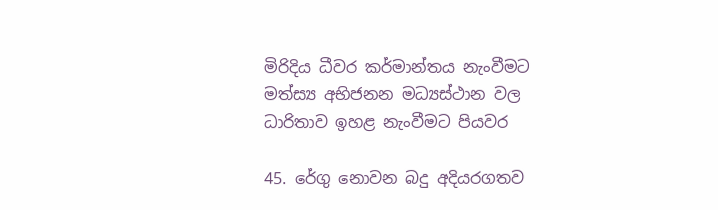මිරිදිය ධීවර කර්මාන්තය නැංවීමට මත්ස්‍ය අභිජනන මධ්‍යස්ථාන වල ධාරිතාව ඉහළ නැංවීමට පියවර

45. රේගු නොවන බදු අදියරගතව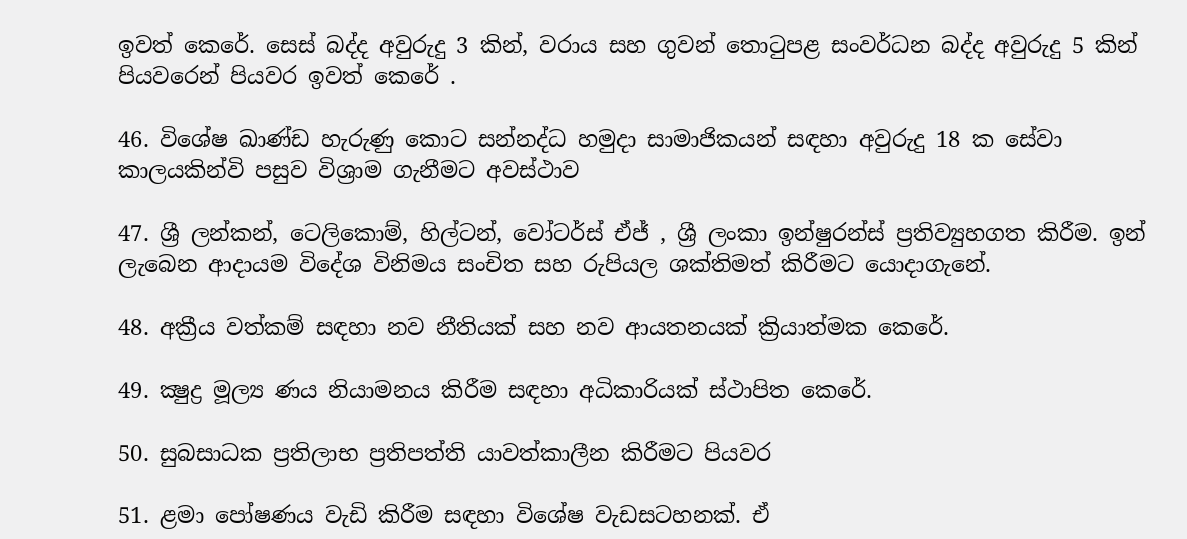ඉවත් කෙරේ. සෙස් බද්ද අවුරුදු 3 කින්, වරාය සහ ගුවන් තොටුපළ සංවර්ධන බද්ද අවුරුදු 5 කින් පියවරෙන් පියවර ඉවත් කෙරේ .

46. විශේෂ ඛාණ්ඩ හැරුණු කොට සන්නද්ධ හමුදා සාමාජිකයන් සඳහා අවුරුදු 18 ක සේවා කාලයකින්වි පසුව විශ්‍රාම ගැනීමට අවස්ථාව

47. ශ්‍රී ලන්කන්, ටෙලිකොම්, හිල්ටන්, වෝටර්ස් ඒජ් , ශ්‍රී ලංකා ඉන්ෂුරන්ස් ප්‍රතිව්‍යුහගත කිරීම. ඉන් ලැබෙන ආදායම විදේශ විනිමය සංචිත සහ රුපියල ශක්තිමත් කිරීමට යොදාගැනේ.

48. අක්‍රීය වත්කම් සඳහා නව නීතියක් සහ නව ආයතනයක් ක්‍රියාත්මක කෙරේ.

49. ක්‍ෂුද්‍ර මූල්‍ය ණය නියාමනය කිරීම සඳහා අධිකාරියක් ස්ථාපිත කෙරේ.

50. සුබසාධක ප්‍රතිලාභ ප්‍රතිපත්ති යාවත්කාලීන කිරීමට පියවර

51. ළමා පෝෂණය වැඩි කිරීම සඳහා විශේෂ වැඩසටහනක්. ඒ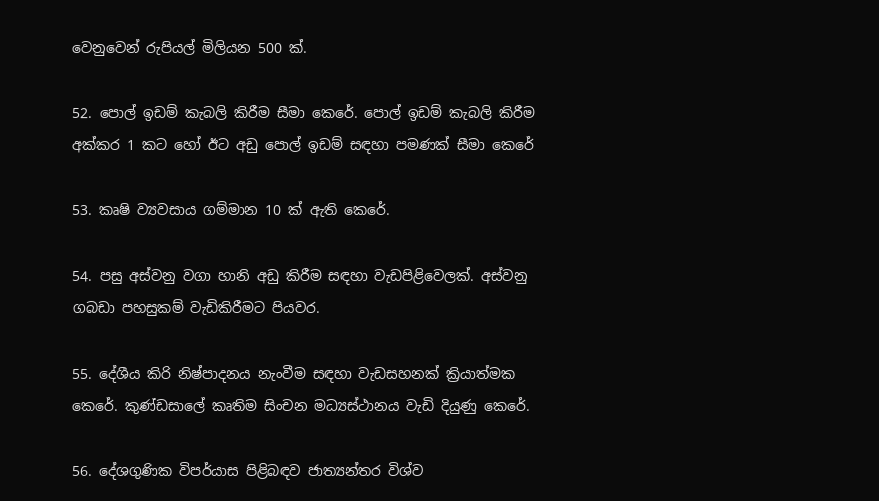වෙනුවෙන් රුපියල් මිලියන 500 ක්.

52. පොල් ඉඩම් කැබලි කිරීම සීමා කෙරේ. පොල් ඉඩම් කැබලි කිරීම අක්කර 1 කට හෝ ඊට අඩු පොල් ඉඩම් සඳහා පමණක් සීමා කෙරේ

53. කෘෂි ව්‍යවසාය ගම්මාන 10 ක් ඇති කෙරේ.

54. පසු අස්වනු වගා හානි අඩු කිරීම සඳහා වැඩපිළිවෙලක්. අස්වනු ගබඩා පහසුකම් වැඩිකිරීමට පියවර.

55. දේශීය කිරි නිෂ්පාදනය නැංවීම සඳහා වැඩසහනක් ක්‍රියාත්මක කෙරේ. කුණ්ඩසාලේ කෘතිම සිංචන මධ්‍යස්ථානය වැඩි දියුණු කෙරේ.

56. දේශගුණික විපර්යාස පිළිබඳව ජාත්‍යන්තර විශ්ව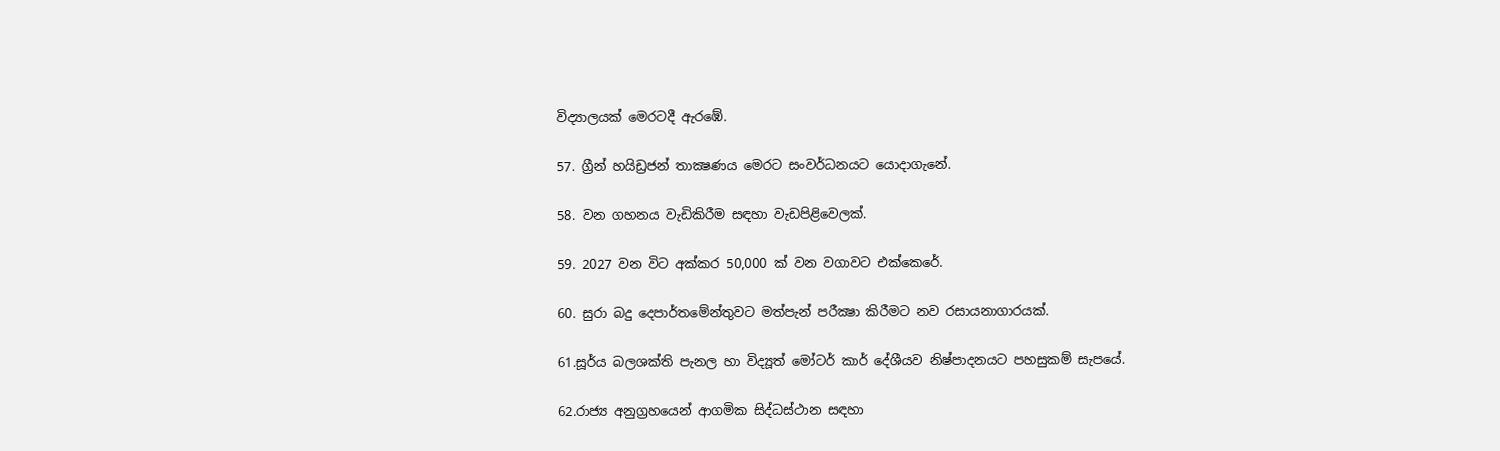විද්‍යාලයක් මෙරටදී ඇරඹේ.

57. ග්‍රීන් හයිඩ්‍රජන් තාක්‍ෂණය මෙරට සංවර්ධනයට යොදාගැනේ.

58. වන ගහනය වැඩිකිරීම සඳහා වැඩපිළිවෙලක්.

59. 2027 වන විට අක්කර 50,000 ක් වන වගාවට එක්කෙරේ.

60. සුරා බදු දෙපාර්තමේන්තුවට මත්පැන් පරීක්‍ෂා කිරීමට නව රසායනාගාරයක්.

61.සූර්ය බලශක්ති පැනල හා විද්‍යූත් මෝටර් කාර් දේශීයව නිෂ්පාදනයට පහසුකම් සැපයේ.

62.රාජ්‍ය අනුග්‍රහයෙන් ආගමික සිද්ධස්ථාන සඳහා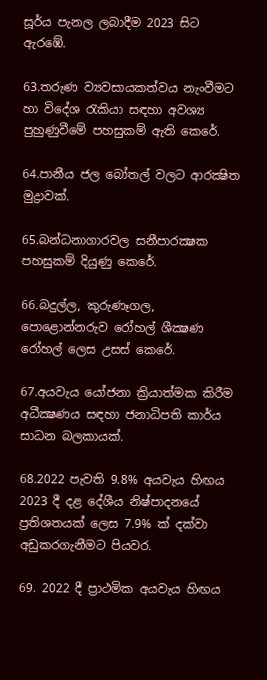සූර්ය පැනල ලබාදීම 2023 සිට ඇරඹේ.

63.තරුණ ව්‍යවසායකත්වය නැංවීමට හා විදේශ රැකියා සඳහා අවශ්‍ය පුහුණුවීමේ පහසුකම් ඇති කෙරේ.

64.පානීය ජල බෝතල් වලට ආරක්‍ෂිත මුද්‍රාවක්.

65.බන්ධනාගාරවල සනීපාරක්‍ෂක පහසුකම් දියුණු කෙරේ.

66.බදුල්ල, කුරුණෑගල, පොළොන්නරුව රෝහල් ශීක්‍ෂණ රෝහල් ලෙස උසස් කෙරේ.

67.අයවැය යෝජනා ක්‍රියාත්මක කිරීම අධීක්‍ෂණය සඳහා ජනාධිපති කාර්ය සාධන බලකායක්.

68.2022 පැවති 9.8% අයවැය හිඟය 2023 දී දළ දේශීය නිෂ්පාදනයේ ප්‍රතිශතයක් ලෙස 7.9% ක් දක්වා අඩුකරගැනීමට පියවර.

69. 2022 දී ප්‍රාථමික අයවැය හිඟය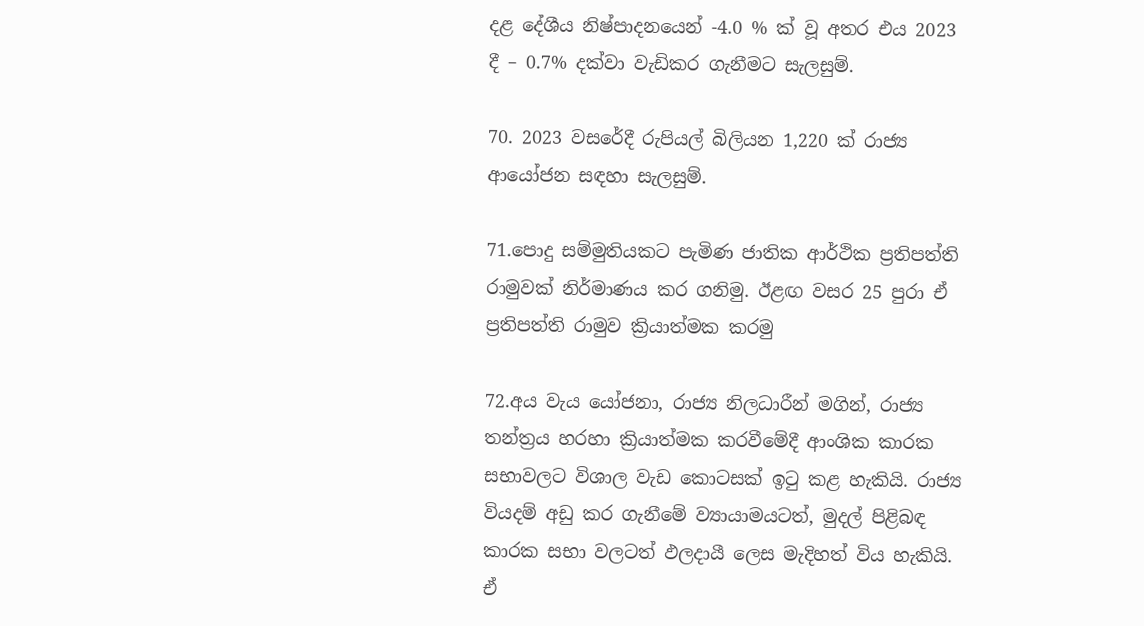දළ දේශීය නිෂ්පාදනයෙන් -4.0 % ක් වූ අතර එය 2023 දී – 0.7% දක්වා වැඩිකර ගැනීමට සැලසුම්.

70. 2023 වසරේදී රුපියල් බිලියන 1,220 ක් රාජ්‍ය ආයෝජන සඳහා සැලසුම්.

71.පොදු සම්මුතියකට පැමිණ ජාතික ආර්ථික ප්‍රතිපත්ති රාමුවක් නිර්මාණය කර ගනිමු. ඊළඟ වසර 25 පුරා ඒ ප්‍රතිපත්ති රාමුව ක්‍රියාත්මක කරමු

72.අය වැය යෝජනා, රාජ්‍ය නිලධාරීන් මගින්, රාජ්‍ය තන්ත්‍රය හරහා ක්‍රියාත්මක කරවීමේදී ආංශික කාරක සභාවලට විශාල වැඩ කොටසක් ඉටු කළ හැකියි. රාජ්‍ය වියදම් අඩු කර ගැනීමේ ව්‍යායාමයටත්, මුදල් පිළිබඳ කාරක සභා වලටත් ඵලදායී ලෙස මැදිහත් විය හැකියි. ඒ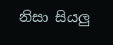නිසා සියලු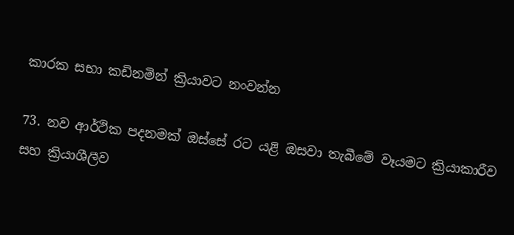කාරක සභා කඩිනමින් ක්‍රියාවට නංවන්න

73. නව ආර්ථික පදනමක් ඔස්සේ රට යළි ඔසවා තැබීමේ වෑයමට ක්‍රියාකාරීව සහ ක්‍රියාශීලීව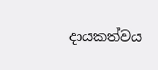දායකත්වය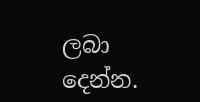ලබා දෙන්න.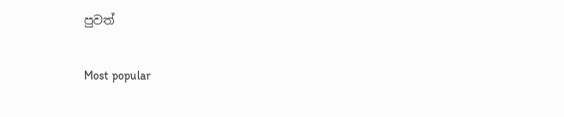පුවත්

Most popular